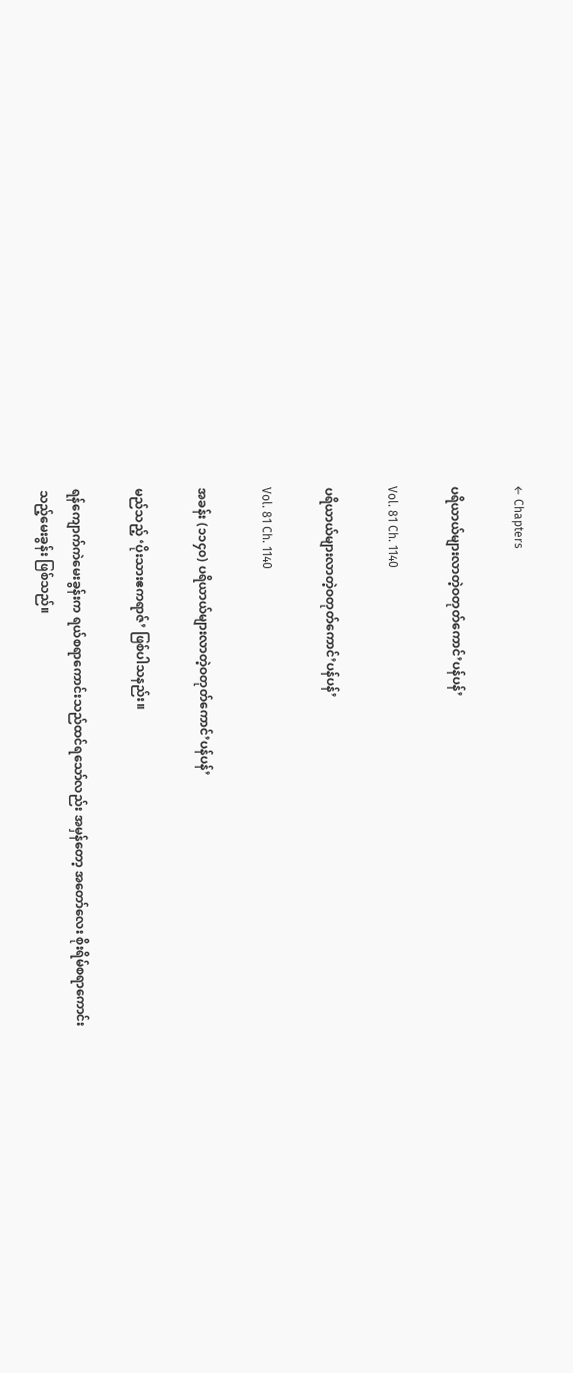← Chapters

ပရိယာယ်များလာတဲ့ဝတုတ်ကောင်’ပန်ပန်’

Vol. 81 Ch. 1140

ပရိယာယ်များလာတဲ့ဝတုတ်ကောင်’ပန်ပန်’

Vol. 81 Ch. 1140

အခန်း (၁၁၄၀) ပရိယာယ်များလာတဲ့ဝတုတ်ကောင်’ပန်ပန်’

မည်သည့် ‘ပိုးသားဧကရာဇ်’ ဖြစ်ပါသနည်း။

ရန်ကျောက်ကဲမေးခွန်းက ရယ်စရာကောင်းသည်ထင်ရသော်လည်း အမှန်တော့ အတော်လေး စိုးရိမ်စရာကောင်းသည့်မေးခွန်း ဖြစ်သည်။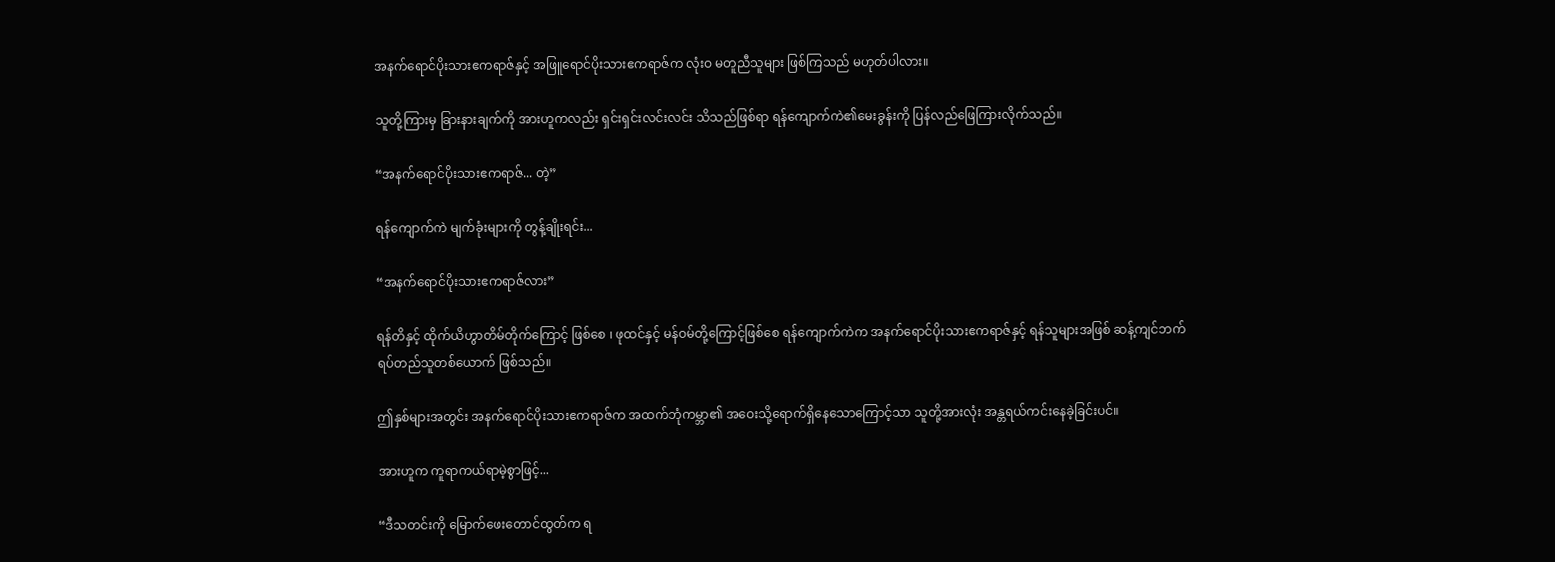အနက်ရောင်ပိုးသားဧကရာဇ်နှင့် အဖြူရောင်ပိုးသားဧကရာဇ်က လုံးဝ မတူညီသူများ ဖြစ်ကြသည် မဟုတ်ပါလား။

သူတို့ကြားမှ ခြားနားချက်ကို အားဟူကလည်း ရှင်းရှင်းလင်းလင်း သိသည်ဖြစ်ရာ ရန်ကျောက်ကဲ၏မေးခွန်းကို ပြန်လည်ဖြေကြားလိုက်သည်။

“အနက်ရောင်ပိုးသားဧကရာဇ်... တဲ့”

ရန်ကျောက်ကဲ မျက်ခုံးများကို တွန့်ချိုးရင်း...

“အနက်ရောင်ပိုးသားဧကရာဇ်လား”

ရန်တိနှင့် ထိုက်ယိဟွာတိမ်တိုက်ကြောင့် ဖြစ်စေ ၊ ဖုထင်နှင့် မန်ဝမ်တို့ကြောင့်ဖြစ်စေ ရန်ကျောက်ကဲက အနက်ရောင်ပိုးသားဧကရာဇ်နှင့် ရန်သူများအဖြစ် ဆန့်ကျင်ဘက် ရပ်တည်သူတစ်ယောက် ဖြစ်သည်။

ဤနှစ်များအတွင်း အနက်ရောင်ပိုးသားဧကရာဇ်က အထက်ဘုံကမ္ဘာ၏ အဝေးသို့ရောက်ရှိနေသောကြောင့်သာ သူတို့အားလုံး အန္တရယ်ကင်းနေခဲ့ခြင်းပင်။

အားဟူက ကူရာကယ်ရာမဲ့စွာဖြင့်...

“ဒီသတင်းကို မြောက်ဖေးတောင်ထွတ်က ရ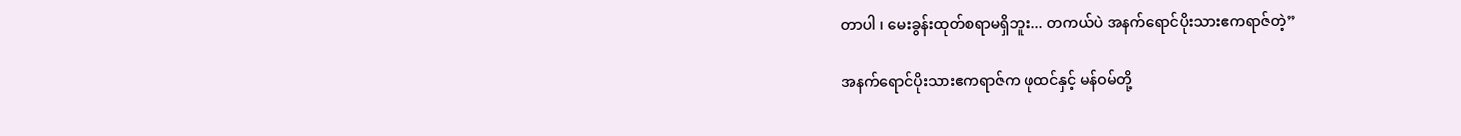တာပါ ၊ မေးခွန်းထုတ်စရာမရှိဘူး... တကယ်ပဲ အနက်ရောင်ပိုးသားဧကရာဇ်တဲ့”

အနက်ရောင်ပိုးသားဧကရာဇ်က ဖုထင်နှင့် မန်ဝမ်တို့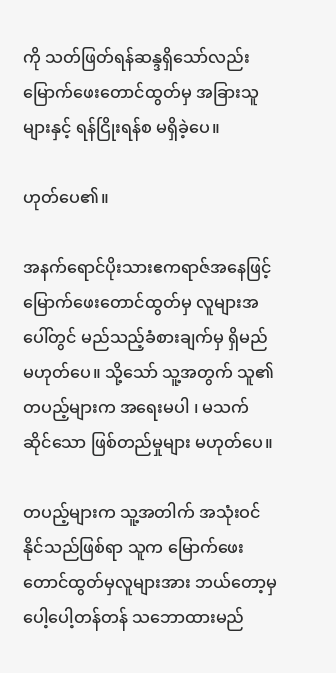ကို သတ်ဖြတ်ရန်ဆန္ဒရှိသော်လည်း မြောက်ဖေးတောင်ထွတ်မှ အခြားသူများနှင့် ရန်ငြိုးရန်စ မရှိခဲ့ပေ။

ဟုတ်ပေ၏။

အနက်ရောင်ပိုးသားဧကရာဇ်အနေဖြင့် မြောက်ဖေးတောင်ထွတ်မှ လူများအပေါ်တွင် မည်သည့်ခံစားချက်မှ ရှိမည်မဟုတ်ပေ။ သို့သော် သူ့အတွက် သူ၏တပည့်များက အရေးမပါ ၊ မသက်ဆိုင်သော ဖြစ်တည်မှုများ မဟုတ်ပေ။

တပည့်များက သူ့အတါက် အသုံးဝင်နိုင်သည်ဖြစ်ရာ သူက မြောက်ဖေးတောင်ထွတ်မှလူများအား ဘယ်တော့မှ ပေါ့ပေါ့တန်တန် သဘောထားမည်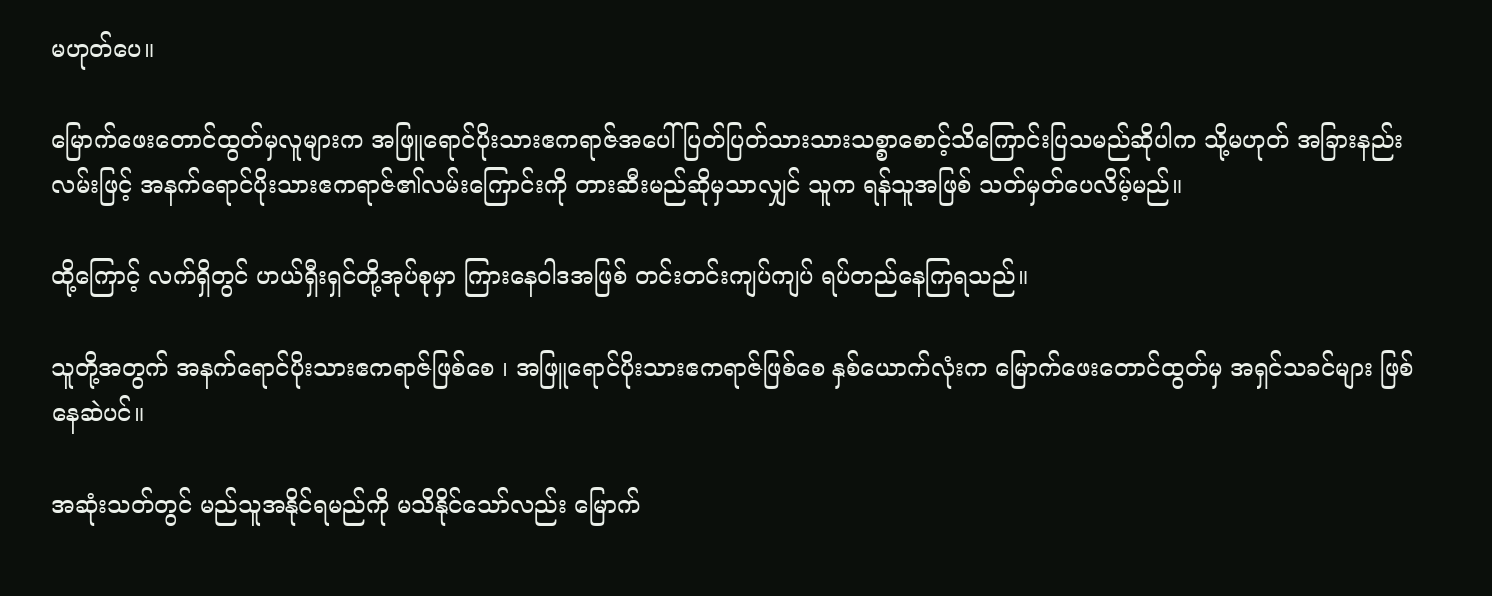မဟုတ်ပေ။

မြောက်ဖေးတောင်ထွတ်မှလူများက အဖြူရောင်ပိုးသားဧကရာဇ်အပေါ် ပြတ်ပြတ်သားသားသစ္စာစောင့်သိကြောင်းပြသမည်ဆိုပါက သို့မဟုတ် အခြားနည်းလမ်းဖြင့် အနက်ရောင်ပိုးသားဧကရာဇ်၏လမ်းကြောင်းကို တားဆီးမည်ဆိုမှသာလျှင် သူက ရန်သူအဖြစ် သတ်မှတ်ပေလိမ့်မည်။

ထို့ကြောင့် လက်ရှိတွင် ဟယ်ရှီးရှင်တို့အုပ်စုမှာ ကြားနေဝါဒအဖြစ် တင်းတင်းကျပ်ကျပ် ရပ်တည်နေကြရသည်။

သူတို့အတွက် အနက်ရောင်ပိုးသားဧကရာဇ်ဖြစ်စေ ၊ အဖြူရောင်ပိုးသားဧကရာဇ်ဖြစ်စေ နှစ်ယောက်လုံးက မြောက်ဖေးတောင်ထွတ်မှ အရှင်သခင်များ ဖြစ်နေဆဲပင်။

အဆုံးသတ်တွင် မည်သူအနိုင်ရမည်ကို မသိနိုင်သော်လည်း မြောက်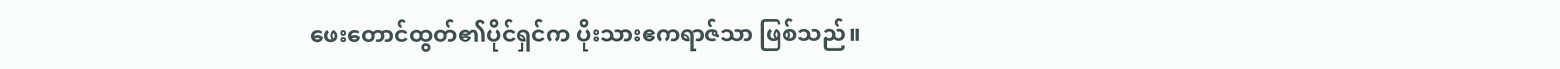ဖေးတောင်ထွတ်၏ပိုင်ရှင်က ပိုးသားဧကရာဇ်သာ ဖြစ်သည်။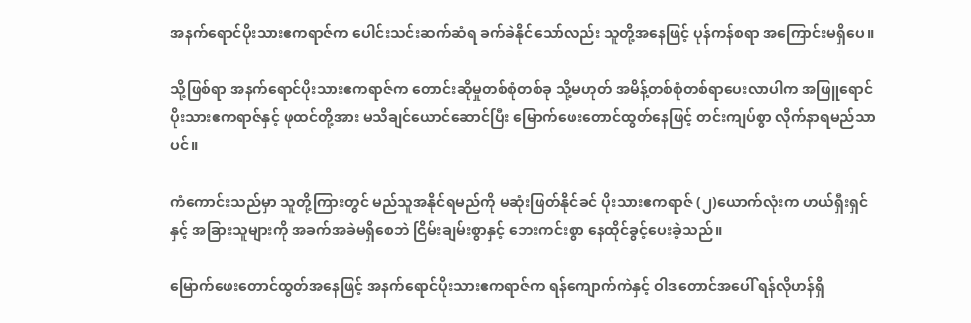အနက်ရောင်ပိုးသားဧကရာဇ်က ပေါင်းသင်းဆက်ဆံရ ခက်ခဲနိုင်သော်လည်း သူတို့အနေဖြင့် ပုန်ကန်စရာ အကြောင်းမရှိပေ။

သို့ဖြစ်ရာ အနက်ရောင်ပိုးသားဧကရာဇ်က တောင်းဆိုမှုတစ်စုံတစ်ခု သို့မဟုတ် အမိန့်တစ်စုံတစ်ရာပေးလာပါက အဖြူရောင်ပိုးသားဧကရာဇ်နှင့် ဖုထင်တို့အား မသိချင်ယောင်ဆောင်ပြီး မြောက်ဖေးတောင်ထွတ်နေဖြင့် တင်းကျပ်စွာ လိုက်နာရမည်သာပင်။

ကံကောင်းသည်မှာ သူတို့ကြားတွင် မည်သူအနိုင်ရမည်ကို မဆုံးဖြတ်နိုင်ခင် ပိုးသားဧကရာဇ် (၂)ယောက်လုံးက ဟယ်ရှီးရှင်နှင့် အခြားသူများကို အခက်အခဲမရှိစေဘဲ ငြိမ်းချမ်းစွာနှင့် ဘေးကင်းစွာ နေထိုင်ခွင့်ပေးခဲ့သည်။

မြောက်ဖေးတောင်ထွတ်အနေဖြင့် အနက်ရောင်ပိုးသားဧကရာဇ်က ရန်ကျောက်ကဲနှင့် ဝါဒတောင်အပေါ် ရန်လိုဟန်ရှိ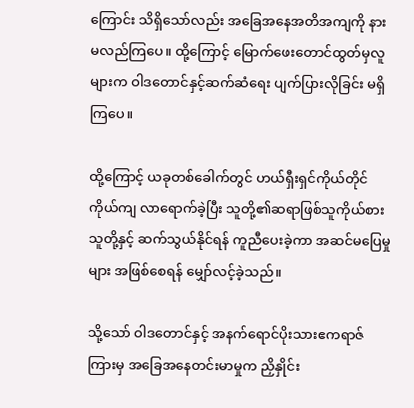ကြောင်း သိရှိသော်လည်း အခြေအနေအတိအကျကို နားမလည်ကြပေ။ ထို့ကြောင့် မြောက်ဖေးတောင်ထွတ်မှလူများက ဝါဒတောင်နှင့်ဆက်ဆံရေး ပျက်ပြားလိုခြင်း မရှိကြပေ။

ထို့ကြောင့် ယခုတစ်ခေါက်တွင် ဟယ်ရှီးရှင်ကိုယ်တိုင်ကိုယ်ကျ လာရောက်ခဲ့ပြီး သူတို့၏ဆရာဖြစ်သူကိုယ်စား သူတို့နှင့် ဆက်သွယ်နိုင်ရန် ကူညီပေးခဲ့ကာ အဆင်မပြေမှုများ အဖြစ်စေရန် မျှော်လင့်ခဲ့သည်။

သို့သော် ဝါဒတောင်နှင့် အနက်ရောင်ပိုးသားဧကရာဇ်ကြားမှ အခြေအနေတင်းမာမှုက ညှိနှိုင်း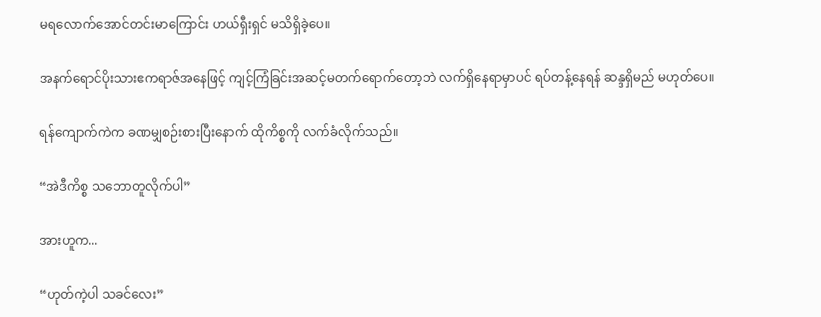မရလောက်အောင်တင်းမာကြောင်း ဟယ်ရှီးရှင် မသိရှိခဲ့ပေ။

အနက်ရောင်ပိုးသားဧကရာဇ်အနေဖြင့် ကျင့်ကြံခြင်းအဆင့်မတက်ရောက်တော့ဘဲ လက်ရှိနေရာမှာပင် ရပ်တန့်နေရန် ဆန္ဒရှိမည် မဟုတ်ပေ။

ရန်ကျောက်ကဲက ခဏမျှစဉ်းစားပြီးနောက် ထိုကိစ္စကို လက်ခံလိုက်သည်။

“အဲဒီကိစ္စ သဘောတူလိုက်ပါ”

အားဟူက...

“ဟုတ်ကဲ့ပါ သခင်လေး”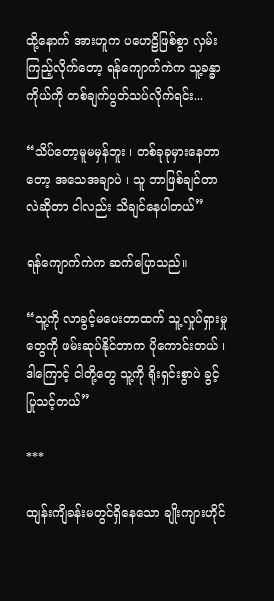ထို့နောက် အားဟူက ပဟေဠိဖြစ်စွာ လှမ်းကြည့်လိုက်တော့ ရန်ကျောက်ကဲက သူ့ခန္ဓာကိုယ်ကို တစ်ချက်ပွတ်သပ်လိုက်ရင်း...

“သိပ်တော့မူမမှန်ဘူး ၊ တစ်ခုခုမှားနေတာတော့ အသေအချာပဲ ၊ သူ ဘာဖြစ်ချင်တာလဲဆိုတာ ငါလည်း သိချင်နေပါတယ်”

ရန်ကျောက်ကဲက ဆက်ပြောသည်။

“သူ့ကို လာခွင့်မပေးတာထက် သူ့လှုပ်ရှားမှုတွေကို ဖမ်းဆုပ်နိုင်တာက ပိုကောင်းတယ် ၊ ဒါကြောင့် ငါတို့တွေ သူ့ကို ရိုးရှင်းစွာပဲ ခွင့်ပြုသင့်တယ်”

***

ထျန်းကျိခန်းမတွင်ရှိနေသော ချိုးကျားဟိုင်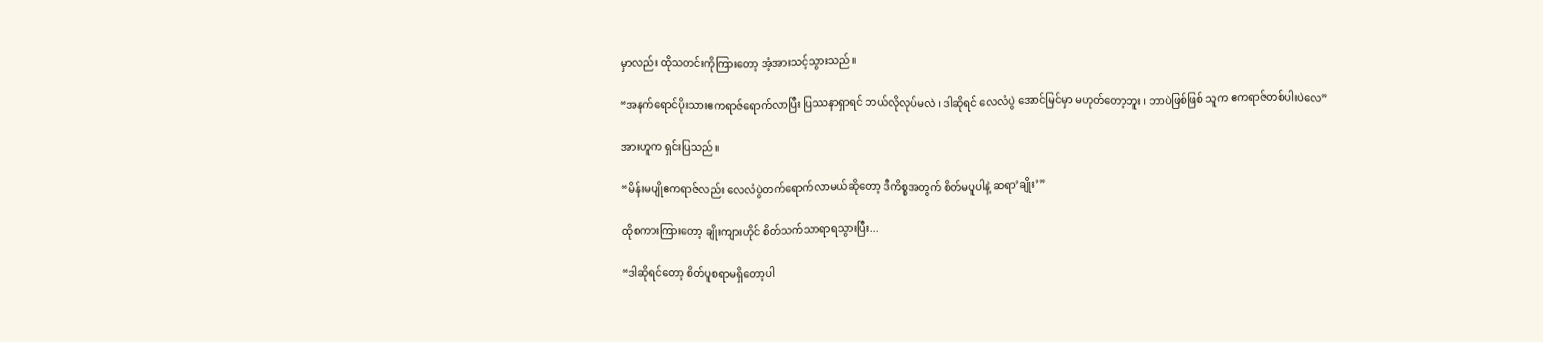မှာလည်း ထိုသတင်းကိုကြားတော့ အံ့အားသင့်သွားသည်။

“အနက်ရောင်ပိုးသားဧကရာဇ်ရောက်လာပြီး ပြဿနာရှာရင် ဘယ်လိုလုပ်မလဲ ၊ ဒါဆိုရင် လေလံပွဲ အောင်မြင်မှာ မဟုတ်တော့ဘူး ၊ ဘာပဲဖြစ်ဖြစ် သူက ဧကရာဇ်တစ်ပါးပဲလေ”

အားဟူက ရှင်းပြသည်။

“မိန်းမပျိုဧကရာဇ်လည်း လေလံပွဲတက်ရောက်လာမယ်ဆိုတော့ ဒီကိစ္စအတွက် စိတ်မပူပါနဲ့ ဆရာ’ချိုး’”

ထိုစကားကြားတော့ ချိုးကျားဟိုင် စိတ်သက်သာရာရသွားပြီး...

“ဒါဆိုရင်တော့ စိတ်ပူစရာမရှိတော့ပါ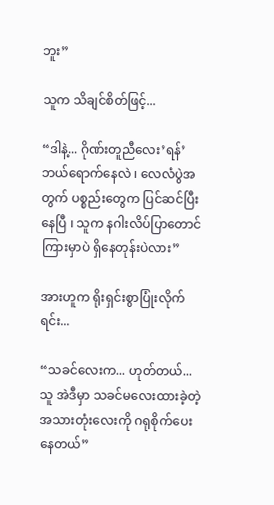ဘူး”

သူက သိချင်စိတ်ဖြင့်...

“ဒါနဲ့... ဂိုဏ်းတူညီလေး’ရန်’ ဘယ်ရောက်နေလဲ ၊ လေလံပွဲအတွက် ပစ္စည်းတွေက ပြင်ဆင်ပြီးနေပြီ ၊ သူက နဂါးလိပ်ပြာတောင်ကြားမှာပဲ ရှိနေတုန်းပဲလား”

အားဟူက ရိုးရှင်းစွာပြုံးလိုက်ရင်း...

“သခင်လေးက... ဟုတ်တယ်... သူ အဲဒီမှာ သခင်မလေးထားခဲ့တဲ့ အသားတုံးလေးကို ဂရုစိုက်ပေးနေတယ်”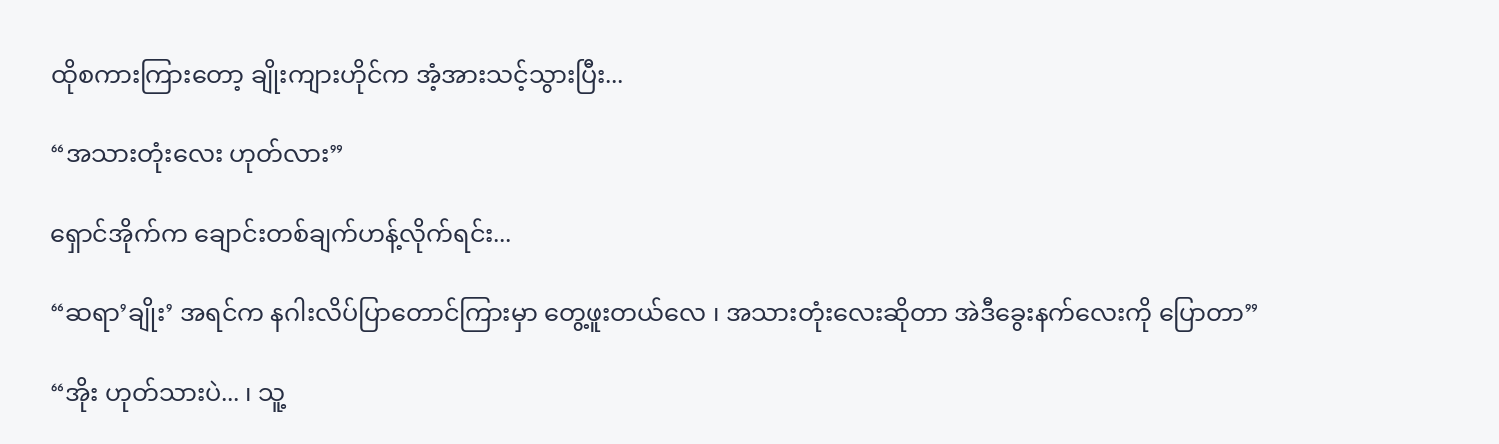ထိုစကားကြားတော့ ချိုးကျားဟိုင်က အံ့အားသင့်သွားပြီး...

“အသားတုံးလေး ဟုတ်လား”

ရှောင်အိုက်က ချောင်းတစ်ချက်ဟန့်လိုက်ရင်း...

“ဆရာ’ချိုး’ အရင်က နဂါးလိပ်ပြာတောင်ကြားမှာ တွေ့ဖူးတယ်လေ ၊ အသားတုံးလေးဆိုတာ အဲဒီခွေးနက်လေးကို ပြောတာ”

“အိုး ဟုတ်သားပဲ... ၊ သူ့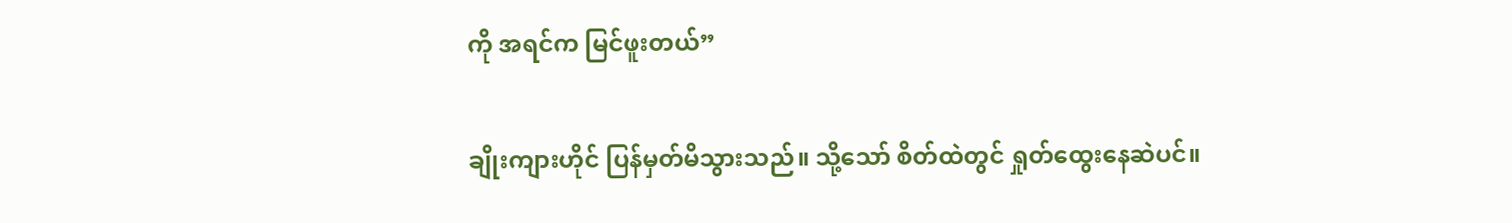ကို အရင်က မြင်ဖူးတယ်”

ချိုးကျားဟိုင် ပြန်မှတ်မိသွားသည်။ သို့သော် စိတ်ထဲတွင် ရှုတ်ထွေးနေဆဲပင်။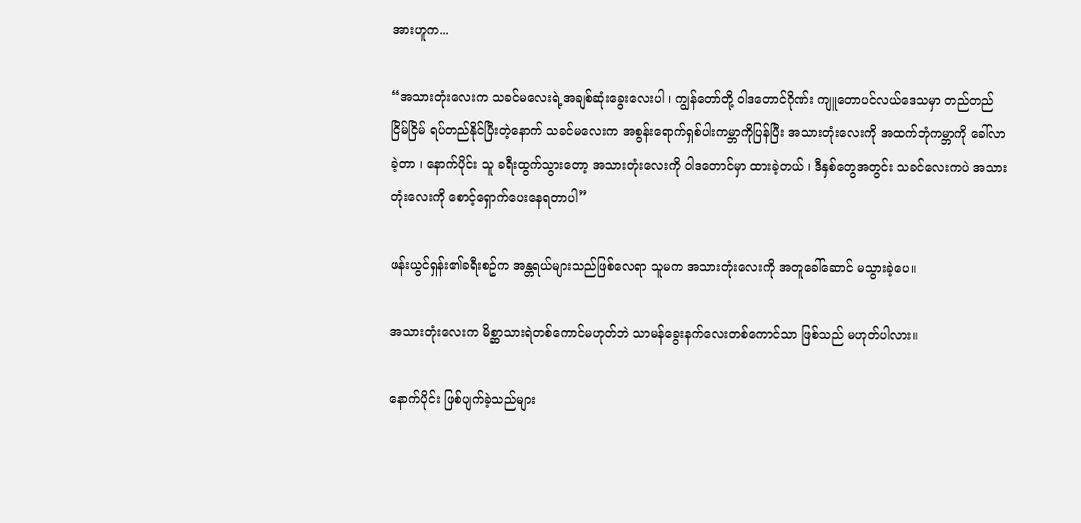အားဟူက...

“အသားတုံးလေးက သခင်မလေးရဲ့အချစ်ဆုံးခွေးလေးပါ ၊ ကျွန်တော်တို့ ဝါဒတောင်ဂိုဏ်း ကျူတောပင်လယ်ဒေသမှာ တည်တည်ငြိမ်ငြိမ် ရပ်တည်နိုင်ပြီးတဲ့နောက် သခင်မလေးက အစွန်းရောက်ရှစ်ပါးကမ္ဘာကိုပြန်ပြီး အသားတုံးလေးကို အထက်ဘုံကမ္ဘာကို ခေါ်လာခဲ့တာ ၊ နောက်ပိုင်း သူ ခရီးထွက်သွားတော့ အသားတုံးလေးကို ဝါဒတောင်မှာ ထားခဲ့တယ် ၊ ဒီနှစ်တွေအတွင်း သခင်လေးကပဲ အသားတုံးလေးကို စောင့်ရှောက်ပေးနေရတာပါ”

ဖန်းယွင်ရှန်း၏ခရီးစဥ်က အန္တရယ်များသည်ဖြစ်လေရာ သူမက အသားတုံးလေးကို အတူခေါ်ဆောင် မသွားခဲ့ပေ။

အသားတုံးလေးက မိစ္ဆာသားရဲတစ်ကောင်မဟုတ်ဘဲ သာမန်ခွေးနက်လေးတစ်ကောင်သာ ဖြစ်သည် မဟုတ်ပါလား။

နောက်ပိုင်း ဖြစ်ပျက်ခဲ့သည်များ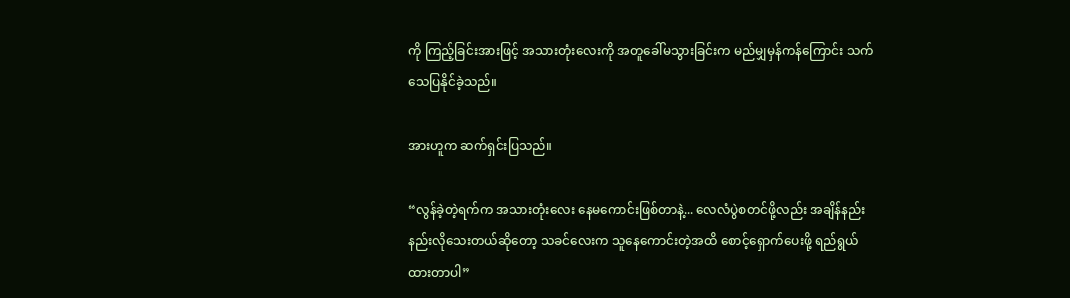ကို ကြည့်ခြင်းအားဖြင့် အသားတုံးလေးကို အတူခေါ်မသွားခြင်းက မည်မျှမှန်ကန်ကြောင်း သက်သေပြနိုင်ခဲ့သည်။

အားဟူက ဆက်ရှင်းပြသည်။

“လွန်ခဲ့တဲ့ရက်က အသားတုံးလေး နေမကောင်းဖြစ်တာနဲ့... လေလံပွဲစတင်ဖို့လည်း အချိန်နည်းနည်းလိုသေးတယ်ဆိုတော့ သခင်လေးက သူနေကောင်းတဲ့အထိ စောင့်ရှောက်ပေးဖို့ ရည်ရွယ်ထားတာပါ”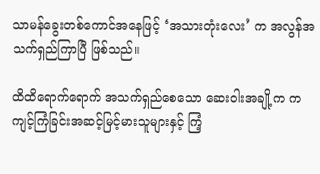သာမန်ခွေးတစ်ကောင်အနေဖြင့် ‘အသားတုံးလေး’ က အလွန်အသက်ရှည်ကြာပြီ ဖြစ်သည်။

ထိထိရောက်ရောက် အသက်ရှည်စေသော ဆေးဝါးအချို့က ကကျင့်ကြံခြင်းအဆင့်မြင့်မားသူများနှင့် ကြံ့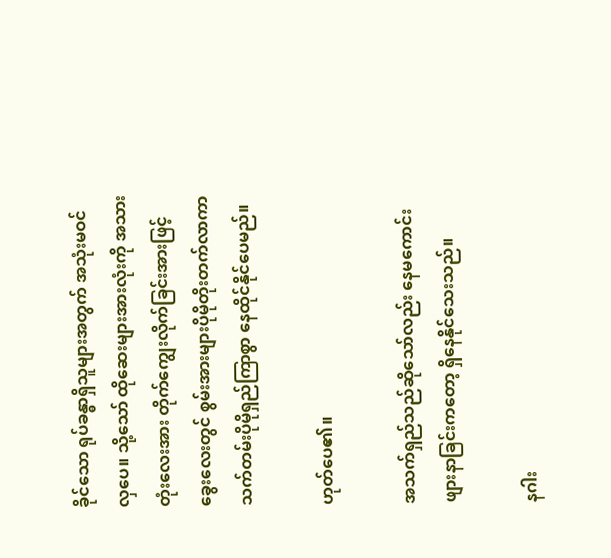ခိုင်သော ရုပ်ခန္ဓာရှိသူများအတွက် အသုံးမဝင်လှပေ။ သို့သော် ထိုဆေးများအားလုံးကို အသားတုံးလေးအား တိုက်ကျွေးလိုက်ခြင်းအားဖြင့် ခွေးလေးတွင် စွမ်းအားများပိုမိုတိုးတက်လာကာ သက်တမ်းပိုမိုရှည်ကြာစွာ နေထိုင်နိုင်ပေမည်။

ဟုတ်ပေ၏။

အသက်ရှည်သည်ဆိုသော်လည်း နေမကောင်းဖျားနာခြင်းကတော့ ရှိနေနိုင်သေးသည်။

နဂါး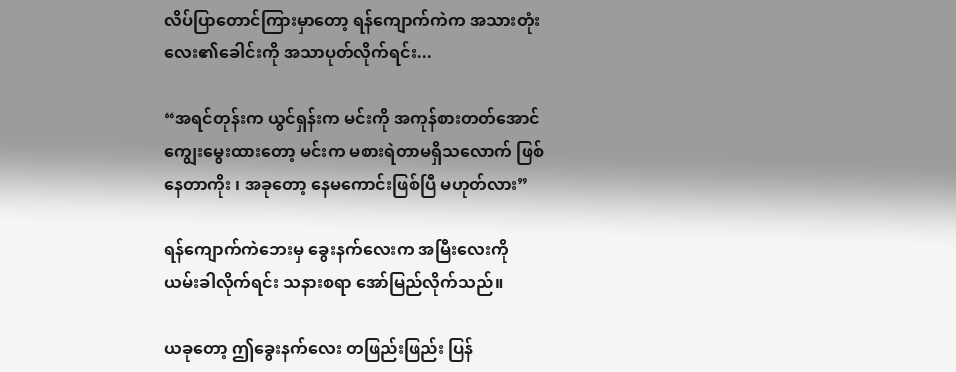လိပ်ပြာတောင်ကြားမှာတော့ ရန်ကျောက်ကဲက အသားတုံးလေး၏ခေါင်းကို အသာပုတ်လိုက်ရင်း...

“အရင်တုန်းက ယွင်ရှန်းက မင်းကို အကုန်စားတတ်အောင်ကျွေးမွေးထားတော့ မင်းက မစားရဲတာမရှိသလောက် ဖြစ်နေတာကိုး ၊ အခုတော့ နေမကောင်းဖြစ်ပြီ မဟုတ်လား”

ရန်ကျောက်ကဲဘေးမှ ခွေးနက်လေးက အမြီးလေးကို ယမ်းခါလိုက်ရင်း သနားစရာ အော်မြည်လိုက်သည်။

ယခုတော့ ဤခွေးနက်လေး တဖြည်းဖြည်း ပြန်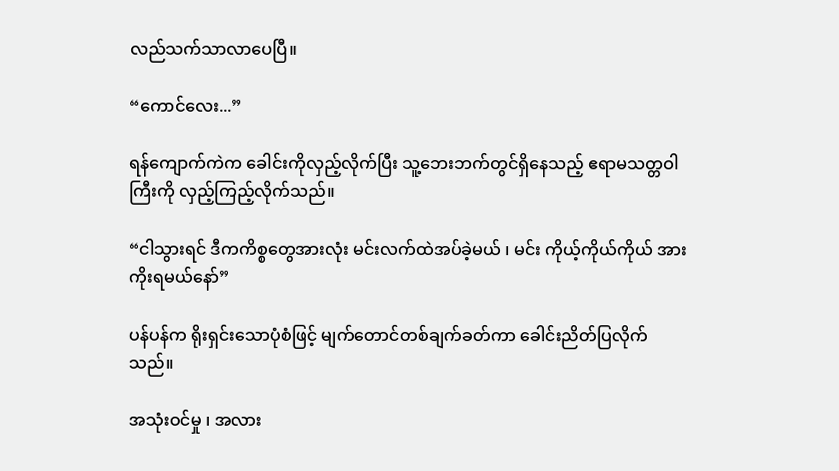လည်သက်သာလာပေပြီ။

“ကောင်လေး...”

ရန်ကျောက်ကဲက ခေါင်းကိုလှည့်လိုက်ပြီး သူ့ဘေးဘက်တွင်ရှိနေသည့် ဧရာမသတ္တဝါကြီးကို လှည့်ကြည့်လိုက်သည်။

“ငါသွားရင် ဒီကကိစ္စတွေအားလုံး မင်းလက်ထဲအပ်ခဲ့မယ် ၊ မင်း ကိုယ့်ကိုယ်ကိုယ် အားကိုးရမယ်နော်”

ပန်ပန်က ရိုးရှင်းသောပုံစံဖြင့် မျက်တောင်တစ်ချက်ခတ်ကာ ခေါင်းညိတ်ပြလိုက်သည်။

အသုံးဝင်မှု ၊ အလား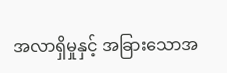အလာရှိမှုနှင့် အခြားသောအ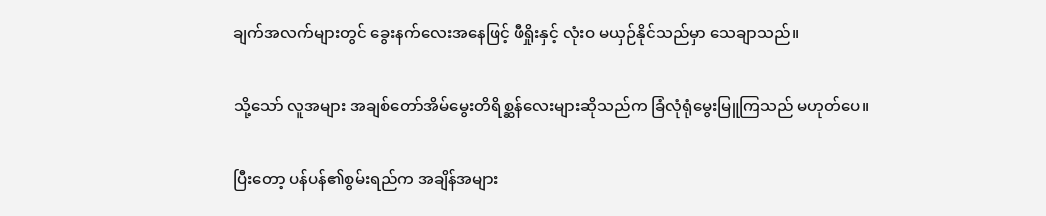ချက်အလက်များတွင် ခွေးနက်လေးအနေဖြင့် ဖီရှိုးနှင့် လုံးဝ မယှဉ်နိုင်သည်မှာ သေချာသည်။

သို့သော် လူအများ အချစ်တော်အိမ်မွေးတိရိစ္ဆန်လေးများဆိုသည်က ခြံလုံရုံမွေးမြူကြသည် မဟုတ်ပေ။

ပြီးတော့ ပန်ပန်၏စွမ်းရည်က အချိန်အများ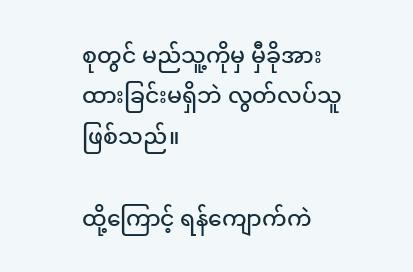စုတွင် မည်သူ့ကိုမှ မှီခိုအားထားခြင်းမရှိဘဲ လွတ်လပ်သူ ဖြစ်သည်။

ထို့ကြောင့် ရန်ကျောက်ကဲ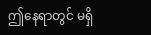ဤနေရာတွင် မရှိ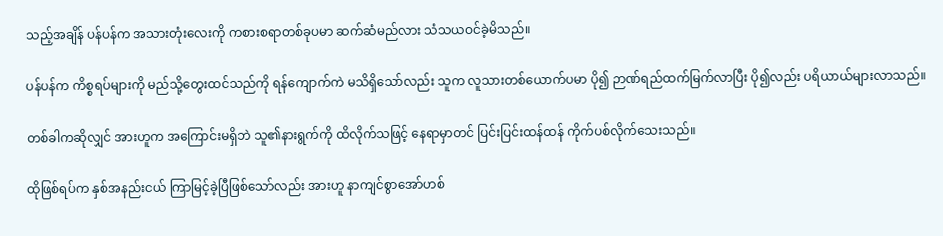သည့်အချိန် ပန်ပန်က အသားတုံးလေးကို ကစားစရာတစ်ခုပမာ ဆက်ဆံမည်လား သံသယဝင်ခဲ့မိသည်။

ပန်ပန်က ကိစ္စရပ်များကို မည်သို့တွေးထင်သည်ကို ရန်ကျောက်ကဲ မသိရှိသော်လည်း သူက လူသားတစ်ယောက်ပမာ ပို၍ ဉာဏ်ရည်ထက်မြက်လာပြီး ပို၍လည်း ပရိယာယ်များလာသည်။

တစ်ခါကဆိုလျှင် အားဟူက အကြောင်းမရှိဘဲ သူ၏နားရွက်ကို ထိလိုက်သဖြင့် နေရာမှာတင် ပြင်းပြင်းထန်ထန် ကိုက်ပစ်လိုက်သေးသည်။

ထိုဖြစ်ရပ်က နှစ်အနည်းငယ် ကြာမြင့်ခဲ့ပြီဖြစ်သော်လည်း အားဟူ နာကျင်စွာအော်ဟစ်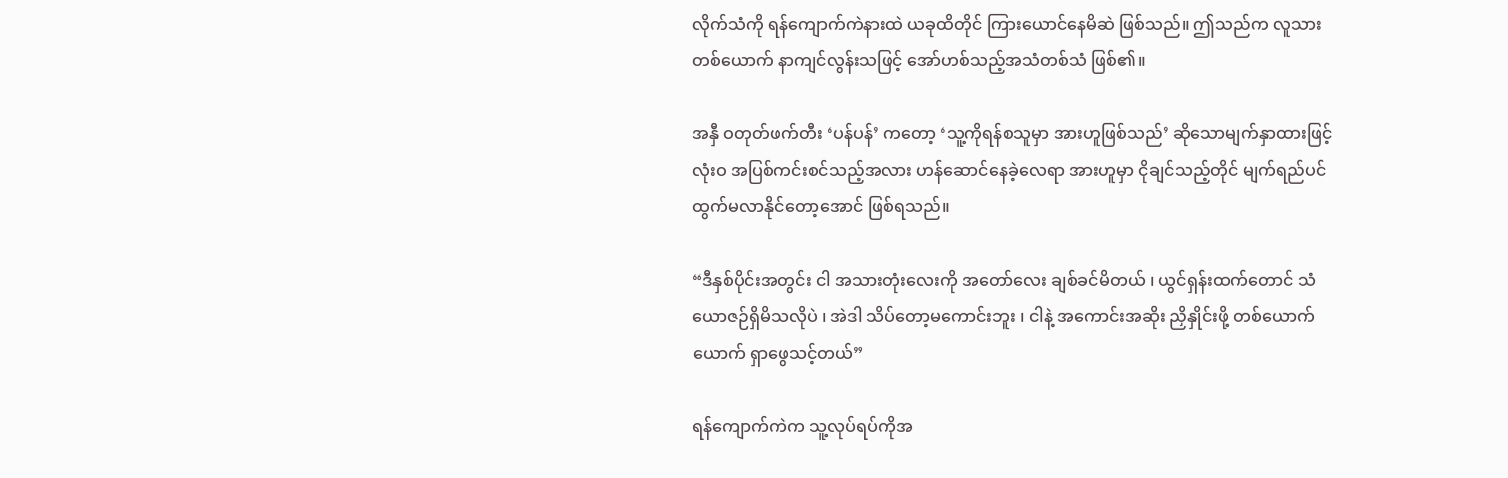လိုက်သံကို ရန်ကျောက်ကဲနားထဲ ယခုထိတိုင် ကြားယောင်နေမိဆဲ ဖြစ်သည်။ ဤသည်က လူသားတစ်ယောက် နာကျင်လွန်းသဖြင့် အော်ဟစ်သည့်အသံတစ်သံ ဖြစ်၏။

အနှီ ဝတုတ်ဖက်တီး ‘ပန်ပန်’ ကတော့ ‘သူ့ကိုရန်စသူမှာ အားဟူဖြစ်သည်’ ဆိုသောမျက်နှာထားဖြင့် လုံးဝ အပြစ်ကင်းစင်သည့်အလား ဟန်ဆောင်နေခဲ့လေရာ အားဟူမှာ ငိုချင်သည့်တိုင် မျက်ရည်ပင် ထွက်မလာနိုင်တော့အောင် ဖြစ်ရသည်။

“ဒီနှစ်ပိုင်းအတွင်း ငါ အသားတုံးလေးကို အတော်လေး ချစ်ခင်မိတယ် ၊ ယွင်ရှန်းထက်တောင် သံယောဇဉ်ရှိမိသလိုပဲ ၊ အဲဒါ သိပ်တော့မကောင်းဘူး ၊ ငါနဲ့ အကောင်းအဆိုး ညှိနှိုင်းဖို့ တစ်ယောက်ယောက် ရှာဖွေသင့်တယ်”

ရန်ကျောက်ကဲက သူ့လုပ်ရပ်ကိုအ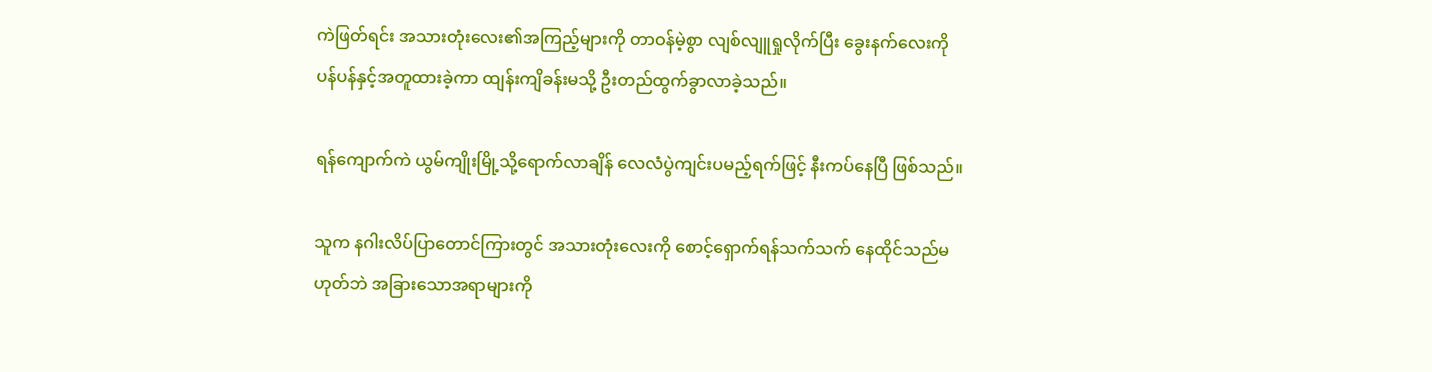ကဲဖြတ်ရင်း အသားတုံးလေး၏အကြည့်များကို တာဝန်မဲ့စွာ လျစ်လျူရှုလိုက်ပြီး ခွေးနက်လေးကို ပန်ပန်နှင့်အတူထားခဲ့ကာ ထျန်းကျိခန်းမသို့ ဦးတည်ထွက်ခွာလာခဲ့သည်။

ရန်ကျောက်ကဲ ယွမ်ကျိုးမြို့သို့ရောက်လာချိန် လေလံပွဲကျင်းပမည့်ရက်ဖြင့် နီးကပ်နေပြီ ဖြစ်သည်။

သူက နဂါးလိပ်ပြာတောင်ကြားတွင် အသားတုံးလေးကို စောင့်ရှောက်ရန်သက်သက် နေထိုင်သည်မဟုတ်ဘဲ အခြားသောအရာများကို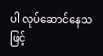ပါ လုပ်ဆောင်နေသဖြင့်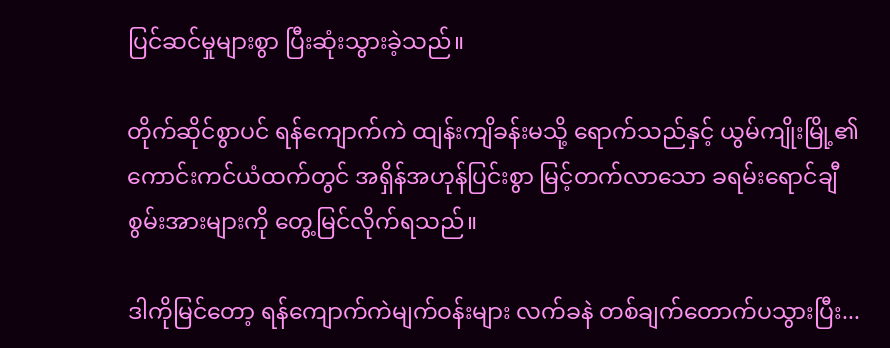ပြင်ဆင်မှုများစွာ ပြီးဆုံးသွားခဲ့သည်။

တိုက်ဆိုင်စွာပင် ရန်ကျောက်ကဲ ထျန်းကျိခန်းမသို့ ရောက်သည်နှင့် ယွမ်ကျိုးမြို့၏ကောင်းကင်ယံထက်တွင် အရှိန်အဟုန်ပြင်းစွာ မြင့်တက်လာသော ခရမ်းရောင်ချီစွမ်းအားများကို တွေ့မြင်လိုက်ရသည်။

ဒါကိုမြင်တော့ ရန်ကျောက်ကဲမျက်ဝန်းများ လက်ခနဲ တစ်ချက်တောက်ပသွားပြီး...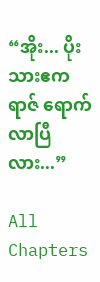“အိုး... ပိုးသားဧကရာဇ် ရောက်လာပြီလား...”

All Chapters